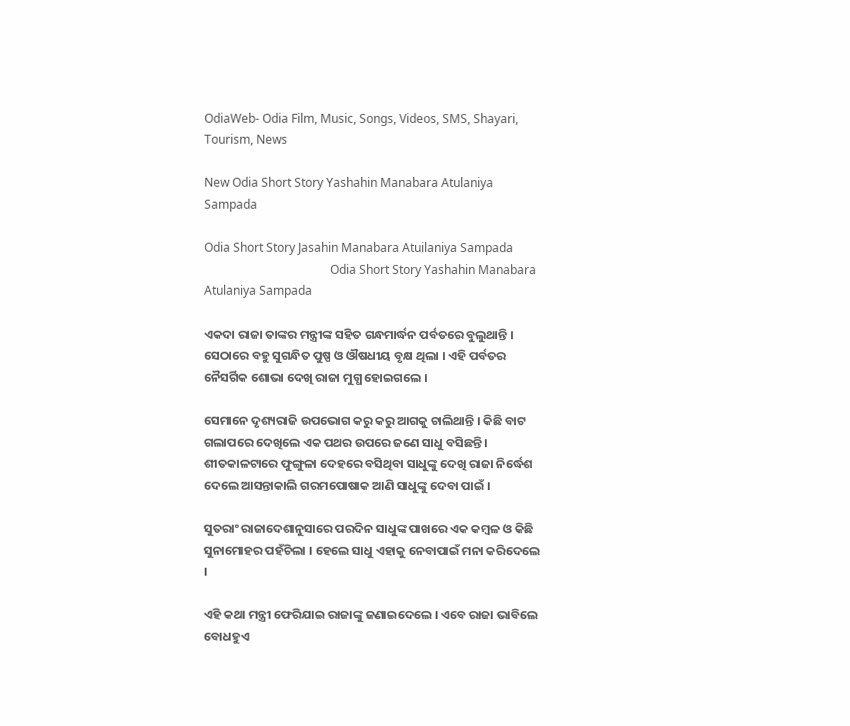OdiaWeb- Odia Film, Music, Songs, Videos, SMS, Shayari, Tourism, News

New Odia Short Story Yashahin Manabara Atulaniya Sampada

Odia Short Story Jasahin Manabara Atuilaniya Sampada
                                          Odia Short Story Yashahin Manabara Atulaniya Sampada

ଏକଦା ରାଜା ତାଙ୍କର ମନ୍ତ୍ରୀଙ୍କ ସହିତ ଗନ୍ଧମାର୍ଦ୍ଧନ ପର୍ବତରେ ବୁଲୁଥାନ୍ତି । ସେଠାରେ ବହୁ ସୁଗନ୍ଧିତ ପୁଷ୍ପ ଓ ଔଷଧୀୟ ବୃକ୍ଷ ଥିଲା । ଏହି ପର୍ବତର ନୈସର୍ଗିକ ଶୋଭା ଦେଖି ରାଜା ମୁଗ୍ଧ ହୋଇଗଲେ ।

ସେମାନେ ଦୃଶ୍ୟରାଜି ଉପଭୋଗ କରୁ କରୁ ଆଗକୁ ଚାଲିଥାନ୍ତି । କିଛି ବାଟ ଗଲାପରେ ଦେଖିଲେ ଏକ ପଥର ଉପରେ ଜଣେ ସାଧୁ ବସିଛନ୍ତି । ଶୀତକାଳଟାରେ ଫୁଙ୍ଗୁଳା ଦେହରେ ବସିଥିବା ସାଧୁଙ୍କୁ ଦେଖି ରାଜା ନିର୍ଦ୍ଧେଶ ଦେଲେ ଆସନ୍ତାକାଲି ଗରମପୋଷାକ ଆଣି ସାଧୁଙ୍କୁ ଦେବା ପାଇଁ ।

ସୁତରାଂ ରାଜାଦେଶାନୁସାରେ ପରଦିନ ସାଧୁଙ୍କ ପାଖରେ ଏକ କମ୍ବଳ ଓ କିଛି ସୁନାମୋହର ପହଁଚିଲା । ହେଲେ ସାଧୁ ଏହାକୁ ନେବାପାଇଁ ମନା କରିଦେଲେ ।

ଏହି କଥା ମନ୍ତ୍ରୀ ଫେରିଯାଇ ରାଜାଙ୍କୁ ଜଣାଇଦେଲେ । ଏବେ ରାଜା ଭାବିଲେ ବୋଧହୁଏ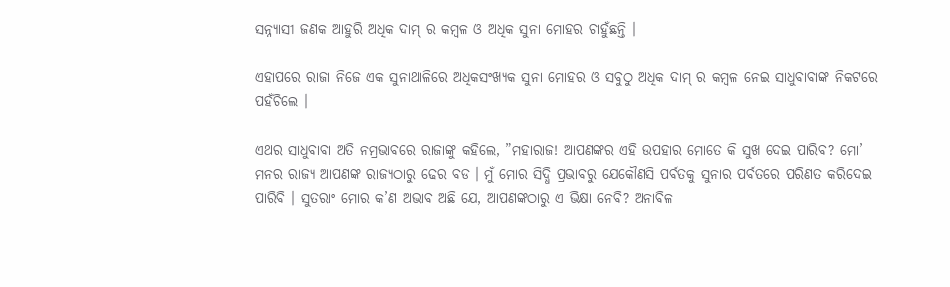ସନ୍ନ୍ୟାସୀ ଜଣକ ଆହୁରି ଅଧିକ ଦାମ୍ ର କମ୍ବଳ ଓ ଅଧିକ ସୁନା ମୋହର ଚାହୁଁଛନ୍ତି ।

ଏହାପରେ ରାଜା ନିଜେ ଏକ ସୁନାଥାଳିରେ ଅଧିକସଂଖ୍ୟକ ସୁନା ମୋହର ଓ ସବୁଠୁ ଅଧିକ ଦାମ୍ ର କମ୍ବଳ ନେଇ ସାଧୁବାବାଙ୍କ ନିକଟରେ ପହଁଚିଲେ ।

ଏଥର ସାଧୁବାବା ଅତି ନମ୍ରଭାବରେ ରାଜାଙ୍କୁ କହିଲେ, ”ମହାରାଜ! ଆପଣଙ୍କର ଏହି ଉପହାର ମୋତେ କି ସୁଖ ଦେଇ ପାରିବ? ମୋ’ ମନର ରାଜ୍ୟ ଆପଣଙ୍କ ରାଜ୍ୟଠାରୁ ଢେର ବଡ । ମୁଁ ମୋର ସିଦ୍ଧି ପ୍ରଭାବରୁ ଯେକୌଣସି ପର୍ବତକୁ ସୁନାର ପର୍ବତରେ ପରିଣତ କରିଦେଇ ପାରିବି । ସୁତରାଂ ମୋର କ’ଣ ଅଭାବ ଅଛି ଯେ, ଆପଣଙ୍କଠାରୁ ଏ ଭିକ୍ଷା ନେବି? ଅନାବିଳ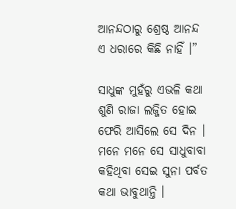ଆନନ୍ଦଠାରୁ ଶ୍ରେଷ୍ଠ ଆନନ୍ଦ ଏ ଧରାରେ କିଛି ନାହିଁ ।”

ସାଧୁଙ୍କ ମୁହଁରୁ ଏଭଳି କଥା ଶୁଣି ରାଜା ଲଜ୍ଜିତ ହୋଇ ଫେରି ଆସିଲେ ସେ ଦିନ । ମନେ ମନେ ସେ ସାଧୁବାବା କହିଥିବା ସେଇ ସୁନା ପର୍ବତ କଥା ଭାବୁଥାନ୍ତି ।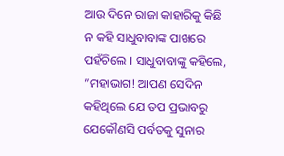ଆଉ ଦିନେ ରାଜା କାହାରିକୁ କିଛି ନ କହି ସାଧୁବାବାଙ୍କ ପାଖରେ ପହଁଚିଲେ । ସାଧୁବାବାଙ୍କୁ କହିଲେ, ”ମହାଭାଗ! ଆପଣ ସେଦିନ କହିଥିଲେ ଯେ ତପ ପ୍ରଭାବରୁ ଯେକୌଣସି ପର୍ବତକୁ ସୁନାର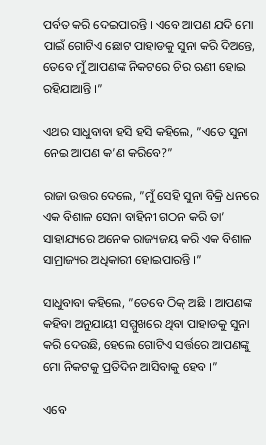ପର୍ବତ କରି ଦେଇପାରନ୍ତି । ଏବେ ଆପଣ ଯଦି ମୋ ପାଇଁ ଗୋଟିଏ ଛୋଟ ପାହାଡକୁ ସୁନା କରି ଦିଅନ୍ତେ, ତେବେ ମୁଁ ଆପଣଙ୍କ ନିକଟରେ ଚିର ଋଣୀ ହୋଇ ରହିଯାଆନ୍ତି ।”

ଏଥର ସାଧୁବାବା ହସି ହସି କହିଲେ, ”ଏତେ ସୁନା ନେଇ ଆପଣ କ’ଣ କରିବେ?”

ରାଜା ଉତ୍ତର ଦେଲେ, ”ମୁଁ ସେହି ସୁନା ବିକ୍ରି ଧନରେ ଏକ ବିଶାଳ ସେନା ବାହିନୀ ଗଠନ କରି ତା’ ସାହାଯ୍ୟରେ ଅନେକ ରାଜ୍ୟଜୟ କରି ଏକ ବିଶାଳ ସାମ୍ରାଜ୍ୟର ଅଧିକାରୀ ହୋଇପାରନ୍ତି ।”

ସାଧୁବାବା କହିଲେ, ”ତେବେ ଠିକ୍ ଅଛି । ଆପଣଙ୍କ କହିବା ଅନୁଯାୟୀ ସମ୍ମୁଖରେ ଥିବା ପାହାଡକୁ ସୁନା କରି ଦେଉଛି, ହେଲେ ଗୋଟିଏ ସର୍ତ୍ତରେ ଆପଣଙ୍କୁ ମୋ ନିକଟକୁ ପ୍ରତିଦିନ ଆସିବାକୁ ହେବ ।”

ଏବେ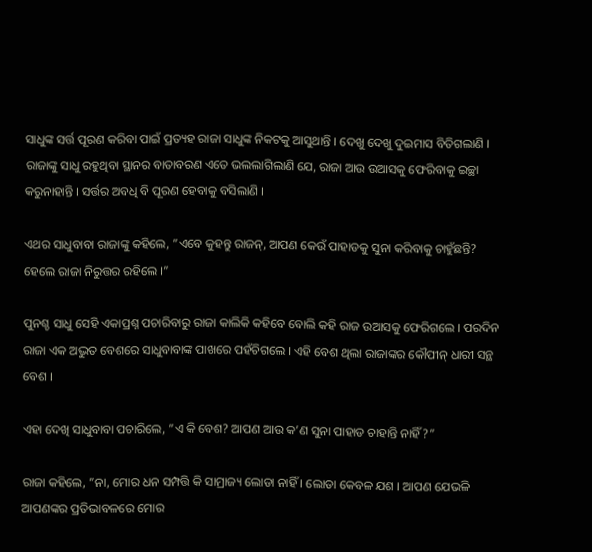ସାଧୁଙ୍କ ସର୍ତ୍ତ ପୂରଣ କରିବା ପାଇଁ ପ୍ରତ୍ୟହ ରାଜା ସାଧୁଙ୍କ ନିକଟକୁ ଆସୁଥାନ୍ତି । ଦେଖୁ ଦେଖୁ ଦୁଇମାସ ବିତିଗଲାଣି । ରାଜାଙ୍କୁ ସାଧୁ ରହୁଥିବା ସ୍ଥାନର ବାତାବରଣ ଏତେ ଭଲଲାଗିଲାଣି ଯେ, ରାଜା ଆଉ ଉଆସକୁ ଫେରିବାକୁ ଇଚ୍ଛା କରୁନାହାନ୍ତି । ସର୍ତ୍ତର ଅବଧି ବି ପୂରଣ ହେବାକୁ ବସିଲାଣି ।

ଏଥର ସାଧୁବାବା ରାଜାଙ୍କୁ କହିଲେ, ”ଏବେ କୁହନ୍ତୁ ରାଜନ୍, ଆପଣ କେଉଁ ପାହାଡକୁ ସୁନା କରିବାକୁ ଚାହୁଁଛନ୍ତି? ହେଲେ ରାଜା ନିରୁତ୍ତର ରହିଲେ ।”

ପୁନଶ୍ଚ ସାଧୁ ସେହି ଏକାପ୍ରଶ୍ନ ପଚାରିବାରୁ ରାଜା କାଲିକି କହିବେ ବୋଲି କହି ରାଜ ଉଆସକୁ ଫେରିଗଲେ । ପରଦିନ ରାଜା ଏକ ଅଦ୍ଭୁତ ବେଶରେ ସାଧୁବାବାଙ୍କ ପାଖରେ ପହଁଚିଗଲେ । ଏହି ବେଶ ଥିଲା ରାଜାଙ୍କର କୌପୀନ୍ ଧାରୀ ସନ୍ଥ ବେଶ ।

ଏହା ଦେଖି ସାଧୁବାବା ପଚାରିଲେ, ”ଏ କି ବେଶ? ଆପଣ ଆଉ କ’ଣ ସୁନା ପାହାଡ ଚାହାନ୍ତି ନାହିଁ?”

ରାଜା କହିଲେ, ”ନା, ମୋର ଧନ ସମ୍ପତ୍ତି କି ସାମ୍ରାଜ୍ୟ ଲୋଡା ନାହିଁ । ଲୋଡା କେବଳ ଯଶ । ଆପଣ ଯେଭଳି ଆପଣଙ୍କର ପ୍ରତିଭାବଳରେ ମୋର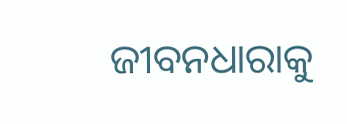ଜୀବନଧାରାକୁ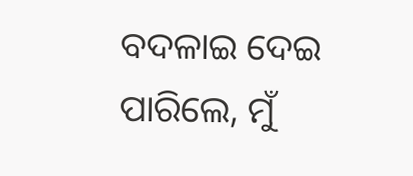ବଦଳାଇ ଦେଇ ପାରିଲେ, ମୁଁ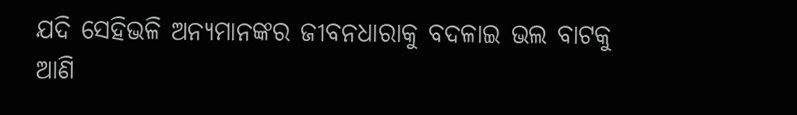ଯଦି ସେହିଭଳି ଅନ୍ୟମାନଙ୍କର ଜୀବନଧାରାକୁ ବଦଳାଇ ଭଲ ବାଟକୁ ଆଣି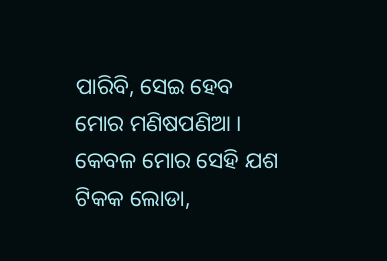ପାରିବି, ସେଇ ହେବ ମୋର ମଣିଷପଣିଆ । କେବଳ ମୋର ସେହି ଯଶ ଟିକକ ଲୋଡା,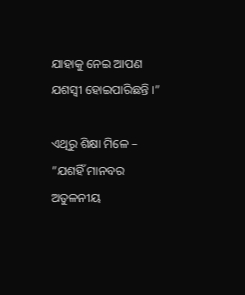ଯାହାକୁ ନେଇ ଆପଣ ଯଶସ୍ୱୀ ହୋଇପାରିଛନ୍ତି ।”

ଏଥିରୁ ଶିକ୍ଷା ମିଳେ – ”ଯଶହିଁ ମାନବର ଅତୁଳନୀୟ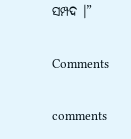ସମ୍ପଦ ।”

Comments

comments